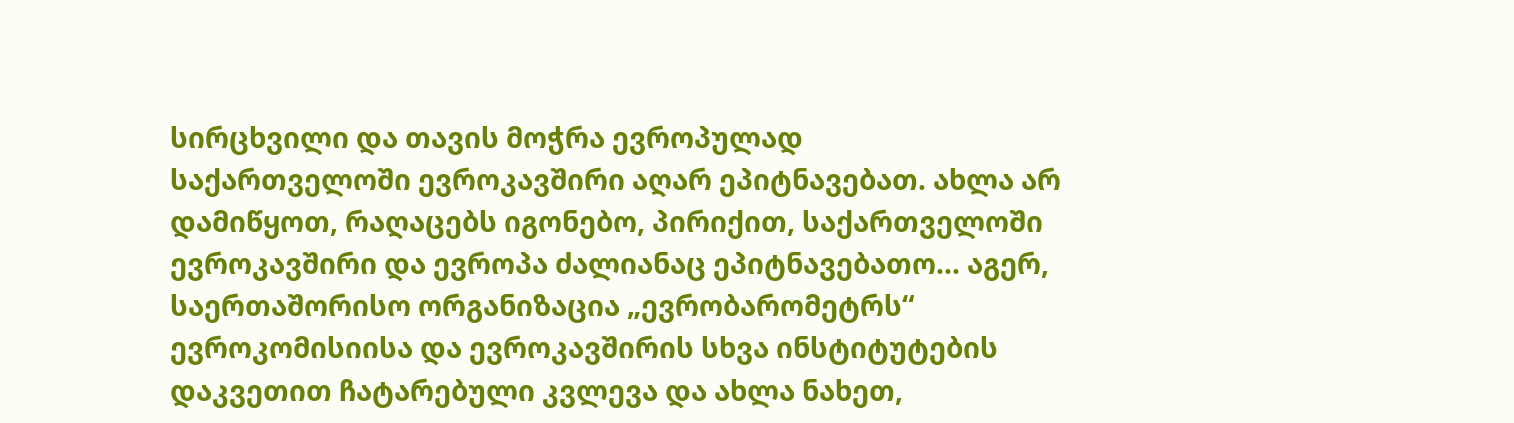სირცხვილი და თავის მოჭრა ევროპულად
საქართველოში ევროკავშირი აღარ ეპიტნავებათ. ახლა არ დამიწყოთ, რაღაცებს იგონებო, პირიქით, საქართველოში ევროკავშირი და ევროპა ძალიანაც ეპიტნავებათო... აგერ, საერთაშორისო ორგანიზაცია „ევრობარომეტრს“ ევროკომისიისა და ევროკავშირის სხვა ინსტიტუტების დაკვეთით ჩატარებული კვლევა და ახლა ნახეთ,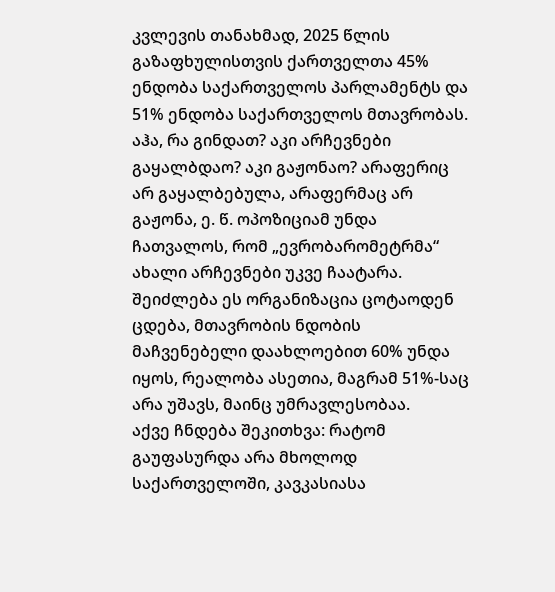კვლევის თანახმად, 2025 წლის გაზაფხულისთვის ქართველთა 45% ენდობა საქართველოს პარლამენტს და 51% ენდობა საქართველოს მთავრობას.
აჰა, რა გინდათ? აკი არჩევნები გაყალბდაო? აკი გაჟონაო? არაფერიც არ გაყალბებულა, არაფერმაც არ გაჟონა, ე. წ. ოპოზიციამ უნდა ჩათვალოს, რომ „ევრობარომეტრმა“ ახალი არჩევნები უკვე ჩაატარა. შეიძლება ეს ორგანიზაცია ცოტაოდენ ცდება, მთავრობის ნდობის მაჩვენებელი დაახლოებით 60% უნდა იყოს, რეალობა ასეთია, მაგრამ 51%-საც არა უშავს, მაინც უმრავლესობაა.
აქვე ჩნდება შეკითხვა: რატომ გაუფასურდა არა მხოლოდ საქართველოში, კავკასიასა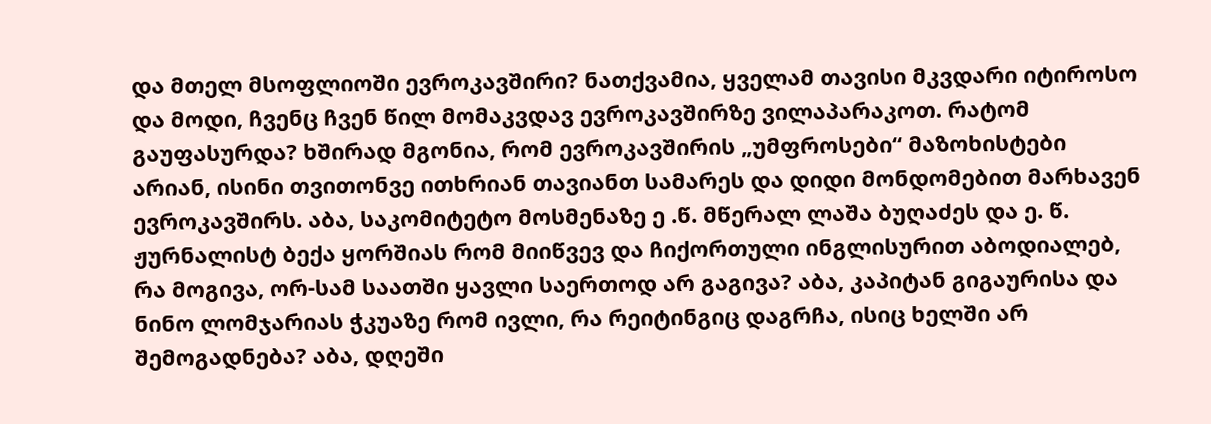და მთელ მსოფლიოში ევროკავშირი? ნათქვამია, ყველამ თავისი მკვდარი იტიროსო და მოდი, ჩვენც ჩვენ წილ მომაკვდავ ევროკავშირზე ვილაპარაკოთ. რატომ გაუფასურდა? ხშირად მგონია, რომ ევროკავშირის „უმფროსები“ მაზოხისტები არიან, ისინი თვითონვე ითხრიან თავიანთ სამარეს და დიდი მონდომებით მარხავენ ევროკავშირს. აბა, საკომიტეტო მოსმენაზე ე .წ. მწერალ ლაშა ბუღაძეს და ე. წ. ჟურნალისტ ბექა ყორშიას რომ მიიწვევ და ჩიქორთული ინგლისურით აბოდიალებ, რა მოგივა, ორ-სამ საათში ყავლი საერთოდ არ გაგივა? აბა, კაპიტან გიგაურისა და ნინო ლომჯარიას ჭკუაზე რომ ივლი, რა რეიტინგიც დაგრჩა, ისიც ხელში არ შემოგადნება? აბა, დღეში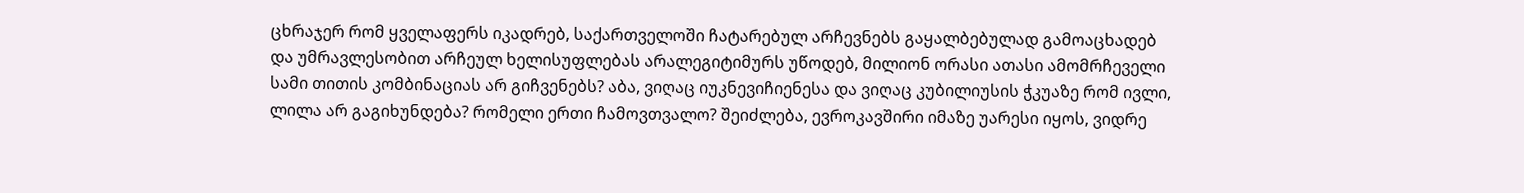ცხრაჯერ რომ ყველაფერს იკადრებ, საქართველოში ჩატარებულ არჩევნებს გაყალბებულად გამოაცხადებ და უმრავლესობით არჩეულ ხელისუფლებას არალეგიტიმურს უწოდებ, მილიონ ორასი ათასი ამომრჩეველი სამი თითის კომბინაციას არ გიჩვენებს? აბა, ვიღაც იუკნევიჩიენესა და ვიღაც კუბილიუსის ჭკუაზე რომ ივლი, ლილა არ გაგიხუნდება? რომელი ერთი ჩამოვთვალო? შეიძლება, ევროკავშირი იმაზე უარესი იყოს, ვიდრე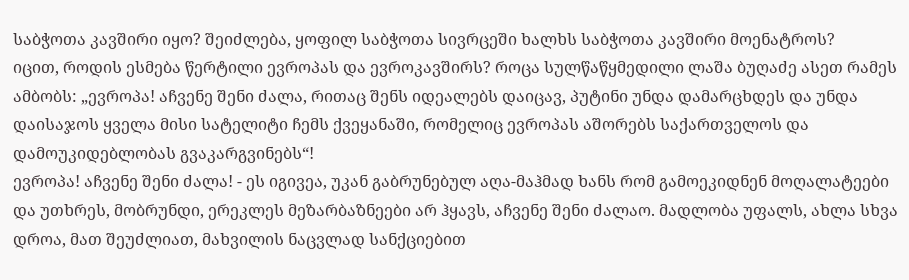საბჭოთა კავშირი იყო? შეიძლება, ყოფილ საბჭოთა სივრცეში ხალხს საბჭოთა კავშირი მოენატროს?
იცით, როდის ესმება წერტილი ევროპას და ევროკავშირს? როცა სულწაწყმედილი ლაშა ბუღაძე ასეთ რამეს ამბობს: „ევროპა! აჩვენე შენი ძალა, რითაც შენს იდეალებს დაიცავ, პუტინი უნდა დამარცხდეს და უნდა დაისაჯოს ყველა მისი სატელიტი ჩემს ქვეყანაში, რომელიც ევროპას აშორებს საქართველოს და დამოუკიდებლობას გვაკარგვინებს“!
ევროპა! აჩვენე შენი ძალა! - ეს იგივეა, უკან გაბრუნებულ აღა-მაჰმად ხანს რომ გამოეკიდნენ მოღალატეები და უთხრეს, მობრუნდი, ერეკლეს მეზარბაზნეები არ ჰყავს, აჩვენე შენი ძალაო. მადლობა უფალს, ახლა სხვა დროა, მათ შეუძლიათ, მახვილის ნაცვლად სანქციებით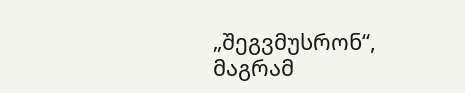„შეგვმუსრონ“, მაგრამ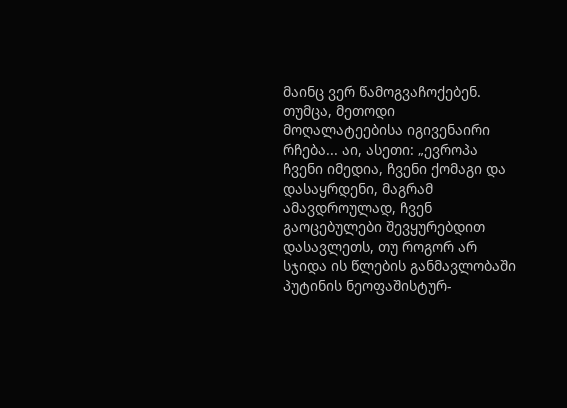მაინც ვერ წამოგვაჩოქებენ. თუმცა, მეთოდი მოღალატეებისა იგივენაირი რჩება... აი, ასეთი: „ევროპა ჩვენი იმედია, ჩვენი ქომაგი და დასაყრდენი, მაგრამ ამავდროულად, ჩვენ გაოცებულები შევყურებდით დასავლეთს, თუ როგორ არ სჯიდა ის წლების განმავლობაში პუტინის ნეოფაშისტურ-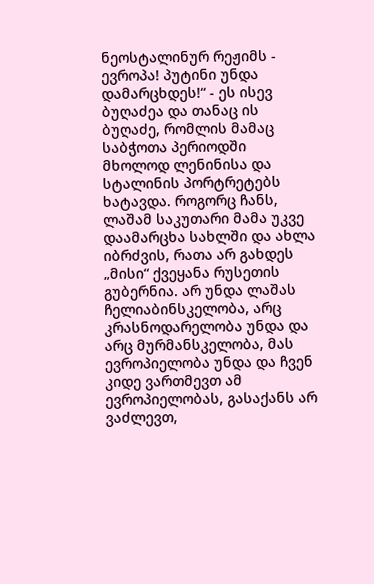ნეოსტალინურ რეჟიმს - ევროპა! პუტინი უნდა დამარცხდეს!“ - ეს ისევ ბუღაძეა და თანაც ის ბუღაძე, რომლის მამაც საბჭოთა პერიოდში მხოლოდ ლენინისა და სტალინის პორტრეტებს ხატავდა. როგორც ჩანს, ლაშამ საკუთარი მამა უკვე დაამარცხა სახლში და ახლა იბრძვის, რათა არ გახდეს „მისი“ ქვეყანა რუსეთის გუბერნია. არ უნდა ლაშას ჩელიაბინსკელობა, არც კრასნოდარელობა უნდა და არც მურმანსკელობა, მას ევროპიელობა უნდა და ჩვენ კიდე ვართმევთ ამ ევროპიელობას, გასაქანს არ ვაძლევთ,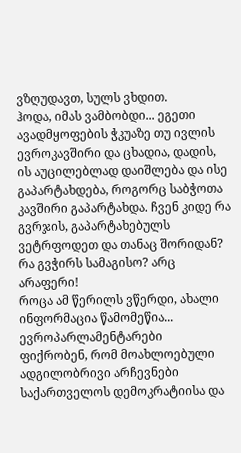ვზღუდავთ, სულს ვხდით.
ჰოდა, იმას ვამბობდი... ეგეთი ავადმყოფების ჭკუაზე თუ ივლის ევროკავშირი და ცხადია, დადის, ის აუცილებლად დაიშლება და ისე გაპარტახდება, როგორც საბჭოთა კავშირი გაპარტახდა. ჩვენ კიდე რა გვრჯის, გაპარტახებულს ვეტრფოდეთ და თანაც შორიდან? რა გვჭირს სამაგისო? არც არაფერი!
როცა ამ წერილს ვწერდი, ახალი ინფორმაცია წამომეწია... ევროპარლამენტარები ფიქრობენ, რომ მოახლოებული ადგილობრივი არჩევნები საქართველოს დემოკრატიისა და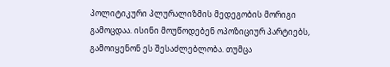პოლიტიკური პლურალიზმის მედეგობის მორიგი გამოცდაა. ისინი მოუწოდებენ ოპოზიციურ პარტიებს, გამოიყენონ ეს შესაძლებლობა. თუმცა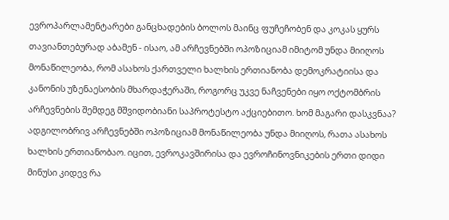ევროპარლამენტარები განცხადების ბოლოს მაინც ფუჩეჩობენ და კოკას ყურს თავიანთებურად აბამენ - ისაო, ამ არჩევნებში ოპოზიციამ იმიტომ უნდა მიიღოს მონაწილეობა, რომ ასახოს ქართველი ხალხის ერთიანობა დემოკრატიისა და კანონის უზენაესობის მხარდაჭერაში, როგორც უკვე ნაჩვენები იყო ოქტომბრის არჩევნების შემდეგ მშვიდობიანი საპროტესტო აქციებითო. ხომ მაგარი დასკვნაა? ადგილობრივ არჩევნებში ოპოზიციამ მონაწილეობა უნდა მიიღოს, რათა ასახოს ხალხის ერთიანობაო. იცით, ევროკავშირისა და ევროჩინოვნიკების ერთი დიდი მინუსი კიდევ რა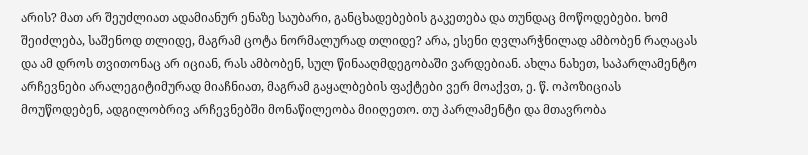არის? მათ არ შეუძლიათ ადამიანურ ენაზე საუბარი, განცხადებების გაკეთება და თუნდაც მოწოდებები. ხომ შეიძლება, საშენოდ თლიდე, მაგრამ ცოტა ნორმალურად თლიდე? არა, ესენი ღვლარჭნილად ამბობენ რაღაცას და ამ დროს თვითონაც არ იციან, რას ამბობენ, სულ წინააღმდეგობაში ვარდებიან. ახლა ნახეთ, საპარლამენტო არჩევნები არალეგიტიმურად მიაჩნიათ, მაგრამ გაყალბების ფაქტები ვერ მოაქვთ, ე. წ. ოპოზიციას მოუწოდებენ, ადგილობრივ არჩევნებში მონაწილეობა მიიღეთო. თუ პარლამენტი და მთავრობა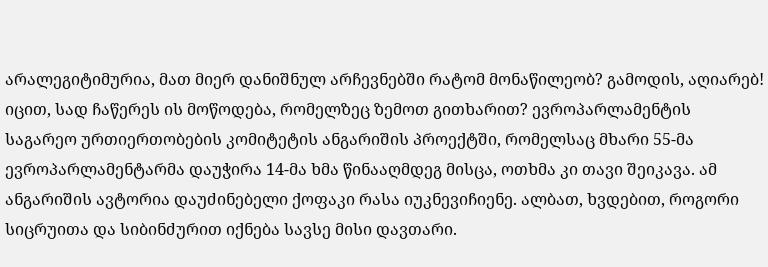არალეგიტიმურია, მათ მიერ დანიშნულ არჩევნებში რატომ მონაწილეობ? გამოდის, აღიარებ!
იცით, სად ჩაწერეს ის მოწოდება, რომელზეც ზემოთ გითხარით? ევროპარლამენტის საგარეო ურთიერთობების კომიტეტის ანგარიშის პროექტში, რომელსაც მხარი 55-მა ევროპარლამენტარმა დაუჭირა 14-მა ხმა წინააღმდეგ მისცა, ოთხმა კი თავი შეიკავა. ამ ანგარიშის ავტორია დაუძინებელი ქოფაკი რასა იუკნევიჩიენე. ალბათ, ხვდებით, როგორი სიცრუითა და სიბინძურით იქნება სავსე მისი დავთარი.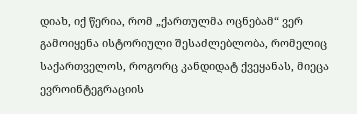დიახ, იქ წერია, რომ „ქართულმა ოცნებამ“ ვერ გამოიყენა ისტორიული შესაძლებლობა, რომელიც საქართველოს, როგორც კანდიდატ ქვეყანას, მიეცა ევროინტეგრაციის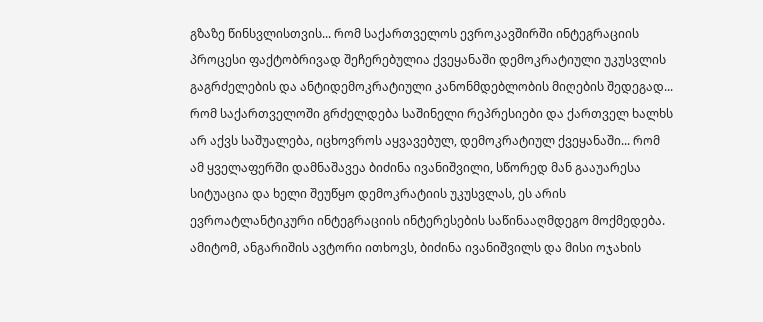გზაზე წინსვლისთვის... რომ საქართველოს ევროკავშირში ინტეგრაციის პროცესი ფაქტობრივად შეჩერებულია ქვეყანაში დემოკრატიული უკუსვლის გაგრძელების და ანტიდემოკრატიული კანონმდებლობის მიღების შედეგად... რომ საქართველოში გრძელდება საშინელი რეპრესიები და ქართველ ხალხს არ აქვს საშუალება, იცხოვროს აყვავებულ, დემოკრატიულ ქვეყანაში... რომ ამ ყველაფერში დამნაშავეა ბიძინა ივანიშვილი, სწორედ მან გააუარესა სიტუაცია და ხელი შეუწყო დემოკრატიის უკუსვლას, ეს არის ევროატლანტიკური ინტეგრაციის ინტერესების საწინააღმდეგო მოქმედება.
ამიტომ, ანგარიშის ავტორი ითხოვს, ბიძინა ივანიშვილს და მისი ოჯახის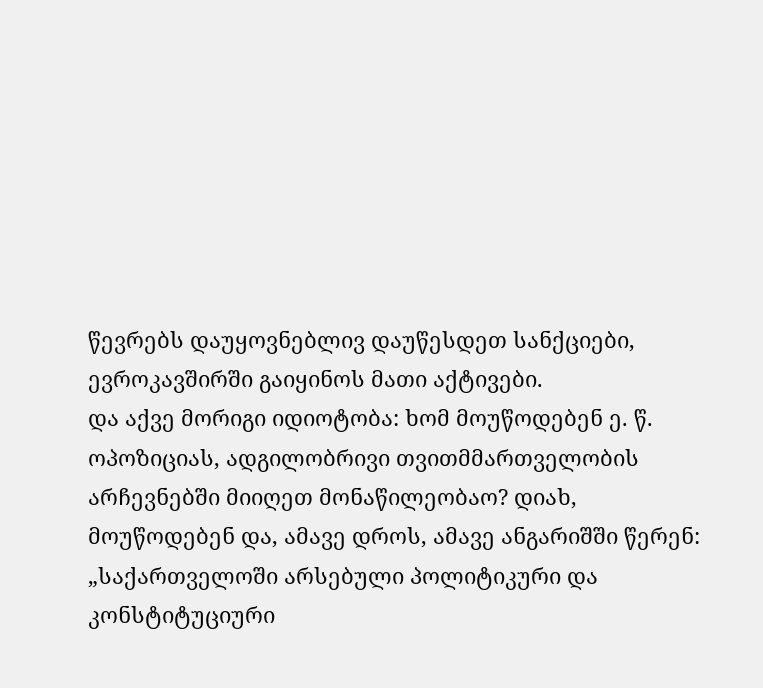წევრებს დაუყოვნებლივ დაუწესდეთ სანქციები, ევროკავშირში გაიყინოს მათი აქტივები.
და აქვე მორიგი იდიოტობა: ხომ მოუწოდებენ ე. წ. ოპოზიციას, ადგილობრივი თვითმმართველობის არჩევნებში მიიღეთ მონაწილეობაო? დიახ, მოუწოდებენ და, ამავე დროს, ამავე ანგარიშში წერენ: „საქართველოში არსებული პოლიტიკური და კონსტიტუციური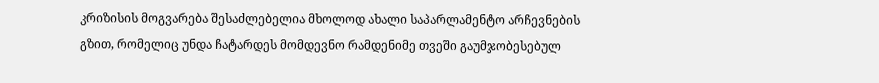კრიზისის მოგვარება შესაძლებელია მხოლოდ ახალი საპარლამენტო არჩევნების გზით, რომელიც უნდა ჩატარდეს მომდევნო რამდენიმე თვეში გაუმჯობესებულ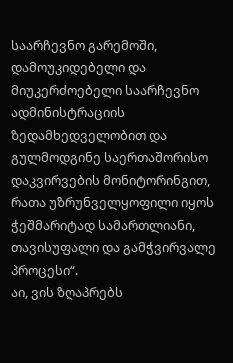საარჩევნო გარემოში, დამოუკიდებელი და მიუკერძოებელი საარჩევნო ადმინისტრაციის ზედამხედველობით და გულმოდგინე საერთაშორისო დაკვირვების მონიტორინგით, რათა უზრუნველყოფილი იყოს ჭეშმარიტად სამართლიანი, თავისუფალი და გამჭვირვალე პროცესი“.
აი, ვის ზღაპრებს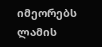იმეორებს ლამის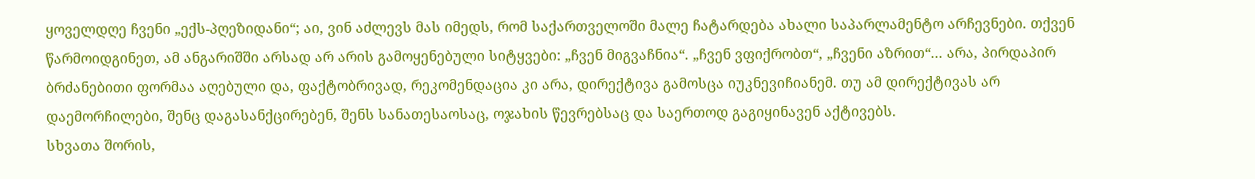ყოველდღე ჩვენი „ექს-პღეზიდანი“; აი, ვინ აძლევს მას იმედს, რომ საქართველოში მალე ჩატარდება ახალი საპარლამენტო არჩევნები. თქვენ წარმოიდგინეთ, ამ ანგარიშში არსად არ არის გამოყენებული სიტყვები: „ჩვენ მიგვაჩნია“. „ჩვენ ვფიქრობთ“, „ჩვენი აზრით“... არა, პირდაპირ ბრძანებითი ფორმაა აღებული და, ფაქტობრივად, რეკომენდაცია კი არა, დირექტივა გამოსცა იუკნევიჩიანემ. თუ ამ დირექტივას არ დაემორჩილები, შენც დაგასანქცირებენ, შენს სანათესაოსაც, ოჯახის წევრებსაც და საერთოდ გაგიყინავენ აქტივებს.
სხვათა შორის,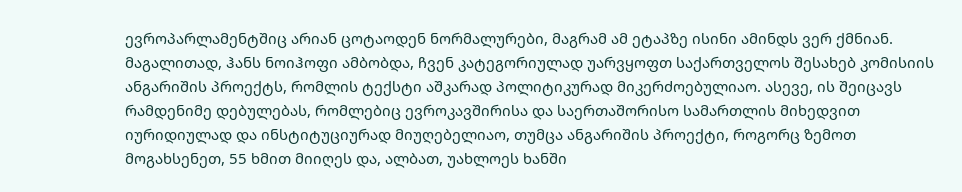ევროპარლამენტშიც არიან ცოტაოდენ ნორმალურები, მაგრამ ამ ეტაპზე ისინი ამინდს ვერ ქმნიან. მაგალითად, ჰანს ნოიჰოფი ამბობდა, ჩვენ კატეგორიულად უარვყოფთ საქართველოს შესახებ კომისიის ანგარიშის პროექტს, რომლის ტექსტი აშკარად პოლიტიკურად მიკერძოებულიაო. ასევე, ის შეიცავს რამდენიმე დებულებას, რომლებიც ევროკავშირისა და საერთაშორისო სამართლის მიხედვით იურიდიულად და ინსტიტუციურად მიუღებელიაო, თუმცა ანგარიშის პროექტი, როგორც ზემოთ მოგახსენეთ, 55 ხმით მიიღეს და, ალბათ, უახლოეს ხანში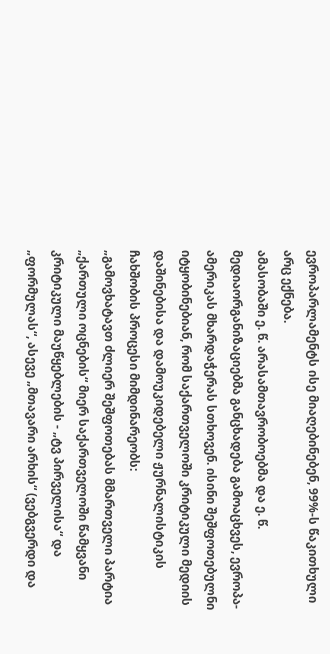ევროპარლამენტს ისე მიაღებინებენ, 99%-ს წაკითხული არც ექნება.
ამასობაში ე. წ. არასამთავრობოებმა და ე. წ. მედიაორგანიზაციებმა განცხადება გამოაცხვეს, ევროპა-ამერიკას მხარდაჭერას სთხოვენ. ისინი შეშფოთებულნი იტყობინებიან, რომ საქართველოში კრიტიკული მედიის დაშინებისა და დამოუკიდებელი ჟურნალისტიკის ჩახშობის პროცესი მიმდინარეობს:
„გამოვხატავთ ძლიერ შეშფოთებას მმართველი პარტია „ქართული ოცნების“ მიერ საქართველოში წამყვანი კრიტიკული მაუწყებლების - „ტვ პირველისა“ და „ფორმულას“, ასევე „მთავარი არხის“ (ვებგვერდი და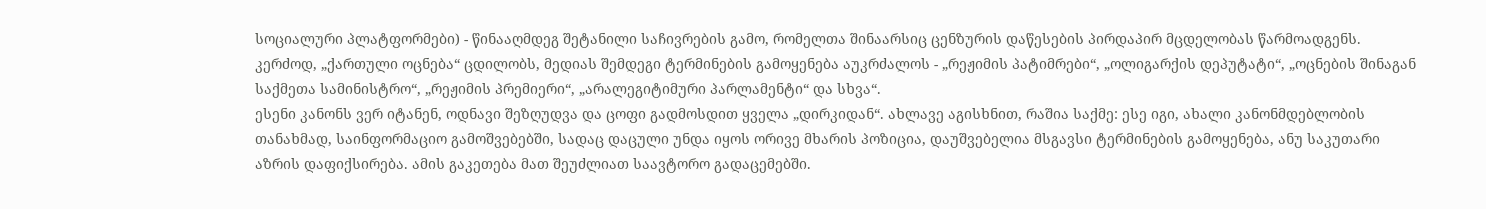სოციალური პლატფორმები) - წინააღმდეგ შეტანილი საჩივრების გამო, რომელთა შინაარსიც ცენზურის დაწესების პირდაპირ მცდელობას წარმოადგენს. კერძოდ, „ქართული ოცნება“ ცდილობს, მედიას შემდეგი ტერმინების გამოყენება აუკრძალოს - „რეჟიმის პატიმრები“, „ოლიგარქის დეპუტატი“, „ოცნების შინაგან საქმეთა სამინისტრო“, „რეჟიმის პრემიერი“, „არალეგიტიმური პარლამენტი“ და სხვა“.
ესენი კანონს ვერ იტანენ, ოდნავი შეზღუდვა და ცოფი გადმოსდით ყველა „დირკიდან“. ახლავე აგისხნით, რაშია საქმე: ესე იგი, ახალი კანონმდებლობის თანახმად, საინფორმაციო გამოშვებებში, სადაც დაცული უნდა იყოს ორივე მხარის პოზიცია, დაუშვებელია მსგავსი ტერმინების გამოყენება, ანუ საკუთარი აზრის დაფიქსირება. ამის გაკეთება მათ შეუძლიათ საავტორო გადაცემებში.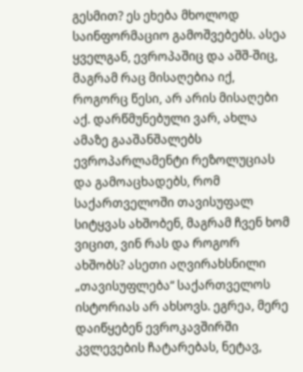გესმით? ეს ეხება მხოლოდ საინფორმაციო გამოშვებებს. ასეა ყველგან, ევროპაშიც და აშშ-შიც, მაგრამ რაც მისაღებია იქ, როგორც წესი, არ არის მისაღები აქ. დარწმუნებული ვარ, ახლა ამაზე გააშანშალებს ევროპარლამენტი რეზოლუციას და გამოაცხადებს, რომ საქართველოში თავისუფალ სიტყვას ახშობენ, მაგრამ ჩვენ ხომ ვიცით, ვინ რას და როგორ ახშობს? ასეთი აღვირახსნილი „თავისუფლება“ საქართველოს ისტორიას არ ახსოვს. ეგრეა, მერე დაიწყებენ ევროკავშირში კვლევების ჩატარებას, ნეტავ,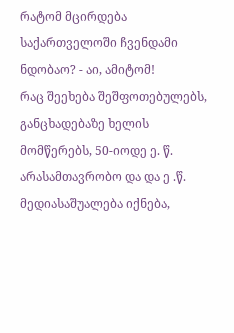რატომ მცირდება საქართველოში ჩვენდამი ნდობაო? - აი, ამიტომ!
რაც შეეხება შეშფოთებულებს, განცხადებაზე ხელის მომწერებს, 50-იოდე ე. წ. არასამთავრობო და და ე .წ. მედიასაშუალება იქნება,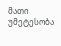მათი უმეტესობა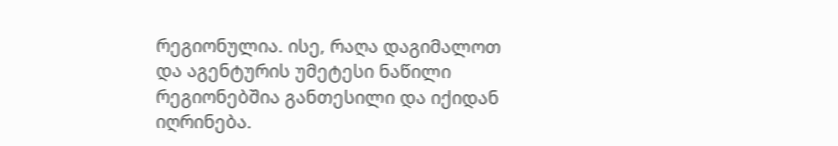რეგიონულია. ისე, რაღა დაგიმალოთ და აგენტურის უმეტესი ნაწილი რეგიონებშია განთესილი და იქიდან იღრინება.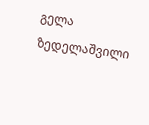გელა ზედელაშვილი